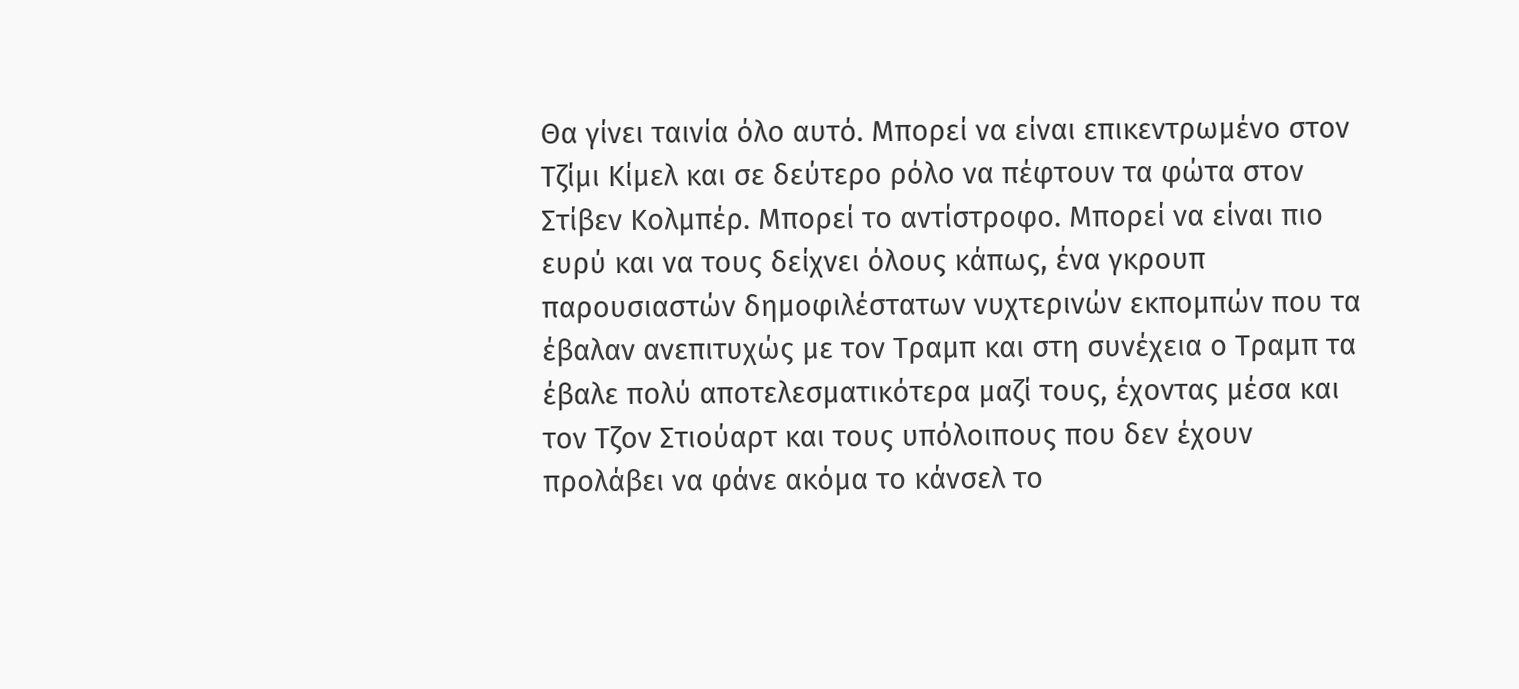Θα γίνει ταινία όλο αυτό. Μπορεί να είναι επικεντρωμένο στον Τζίμι Κίμελ και σε δεύτερο ρόλο να πέφτουν τα φώτα στον Στίβεν Κολμπέρ. Μπορεί το αντίστροφο. Μπορεί να είναι πιο ευρύ και να τους δείχνει όλους κάπως, ένα γκρουπ παρουσιαστών δημοφιλέστατων νυχτερινών εκπομπών που τα έβαλαν ανεπιτυχώς με τον Τραμπ και στη συνέχεια ο Τραμπ τα έβαλε πολύ αποτελεσματικότερα μαζί τους, έχοντας μέσα και τον Τζον Στιούαρτ και τους υπόλοιπους που δεν έχουν προλάβει να φάνε ακόμα το κάνσελ το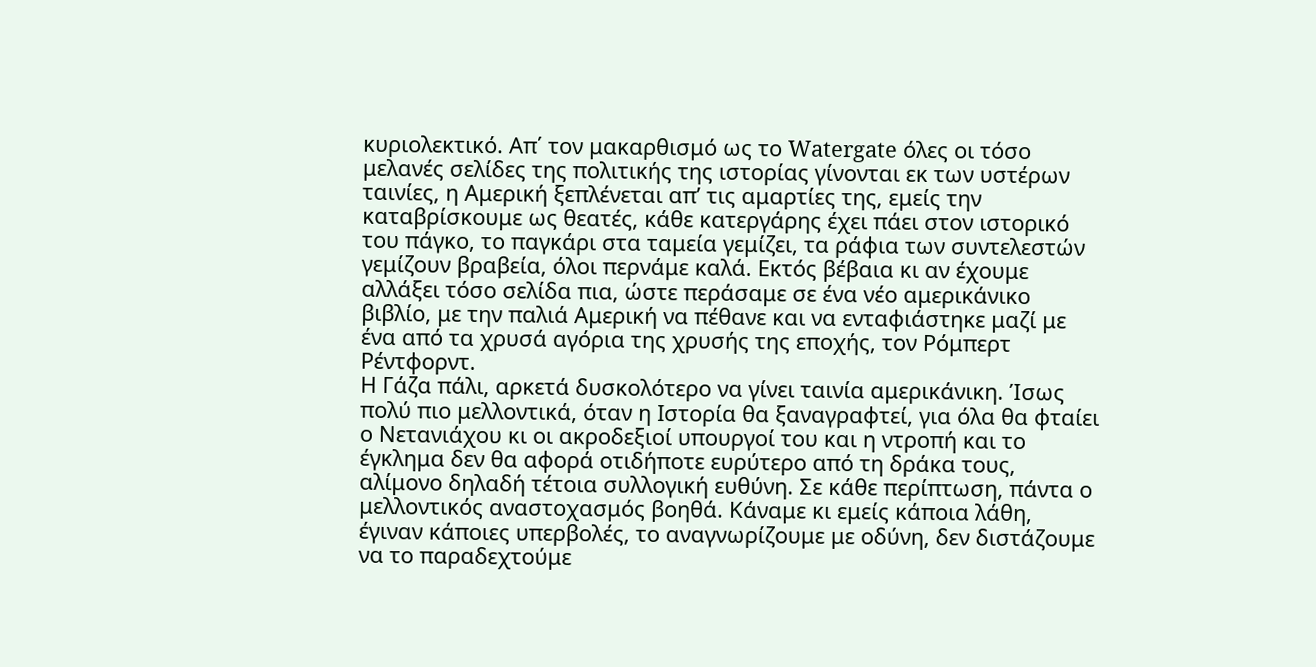κυριολεκτικό. Απ΄ τον μακαρθισμό ως το Watergate όλες οι τόσο μελανές σελίδες της πολιτικής της ιστορίας γίνονται εκ των υστέρων ταινίες, η Αμερική ξεπλένεται απ’ τις αμαρτίες της, εμείς την καταβρίσκουμε ως θεατές, κάθε κατεργάρης έχει πάει στον ιστορικό του πάγκο, το παγκάρι στα ταμεία γεμίζει, τα ράφια των συντελεστών γεμίζουν βραβεία, όλοι περνάμε καλά. Εκτός βέβαια κι αν έχουμε αλλάξει τόσο σελίδα πια, ώστε περάσαμε σε ένα νέο αμερικάνικο βιβλίο, με την παλιά Αμερική να πέθανε και να ενταφιάστηκε μαζί με ένα από τα χρυσά αγόρια της χρυσής της εποχής, τον Ρόμπερτ Ρέντφορντ.
Η Γάζα πάλι, αρκετά δυσκολότερο να γίνει ταινία αμερικάνικη. Ίσως πολύ πιο μελλοντικά, όταν η Ιστορία θα ξαναγραφτεί, για όλα θα φταίει ο Νετανιάχου κι οι ακροδεξιοί υπουργοί του και η ντροπή και το έγκλημα δεν θα αφορά οτιδήποτε ευρύτερο από τη δράκα τους, αλίμονο δηλαδή τέτοια συλλογική ευθύνη. Σε κάθε περίπτωση, πάντα ο μελλοντικός αναστοχασμός βοηθά. Κάναμε κι εμείς κάποια λάθη, έγιναν κάποιες υπερβολές, το αναγνωρίζουμε με οδύνη, δεν διστάζουμε να το παραδεχτούμε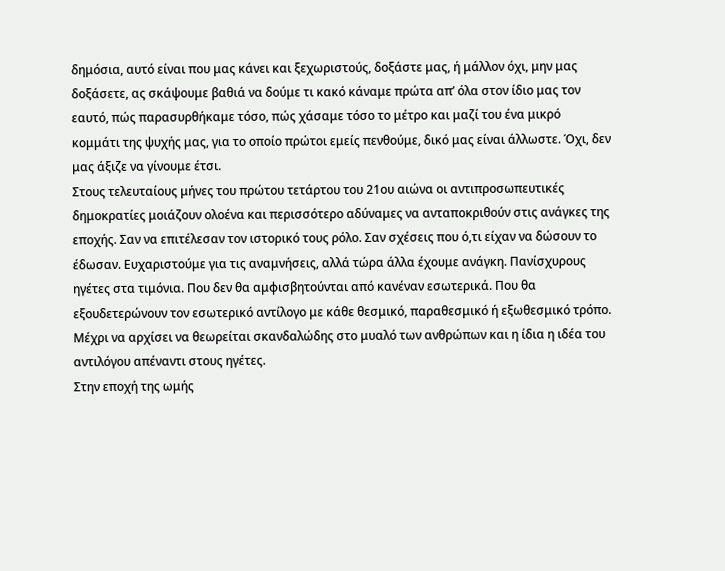δημόσια, αυτό είναι που μας κάνει και ξεχωριστούς, δοξάστε μας, ή μάλλον όχι, μην μας δοξάσετε, ας σκάψουμε βαθιά να δούμε τι κακό κάναμε πρώτα απ’ όλα στον ίδιο μας τον εαυτό, πώς παρασυρθήκαμε τόσο, πώς χάσαμε τόσο το μέτρο και μαζί του ένα μικρό κομμάτι της ψυχής μας, για το οποίο πρώτοι εμείς πενθούμε, δικό μας είναι άλλωστε. Όχι, δεν μας άξιζε να γίνουμε έτσι.
Στους τελευταίους μήνες του πρώτου τετάρτου του 21ου αιώνα οι αντιπροσωπευτικές δημοκρατίες μοιάζουν ολοένα και περισσότερο αδύναμες να ανταποκριθούν στις ανάγκες της εποχής. Σαν να επιτέλεσαν τον ιστορικό τους ρόλο. Σαν σχέσεις που ό,τι είχαν να δώσουν το έδωσαν. Ευχαριστούμε για τις αναμνήσεις, αλλά τώρα άλλα έχουμε ανάγκη. Πανίσχυρους ηγέτες στα τιμόνια. Που δεν θα αμφισβητούνται από κανέναν εσωτερικά. Που θα εξουδετερώνουν τον εσωτερικό αντίλογο με κάθε θεσμικό, παραθεσμικό ή εξωθεσμικό τρόπο. Μέχρι να αρχίσει να θεωρείται σκανδαλώδης στο μυαλό των ανθρώπων και η ίδια η ιδέα του αντιλόγου απέναντι στους ηγέτες.
Στην εποχή της ωμής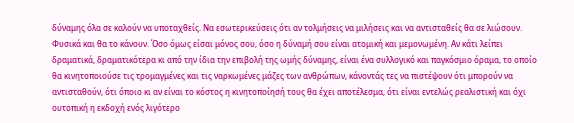δύναμης όλα σε καλούν να υποταχθείς. Να εσωτερικεύσεις ότι αν τολμήσεις να μιλήσεις και να αντισταθείς θα σε λιώσουν. Φυσικά και θα το κάνουν. Όσο όμως είσαι μόνος σου, όσο η δύναμή σου είναι ατομική και μεμονωμένη. Αν κάτι λείπει δραματικά, δραματικότερα κι από την ίδια την επιβολή της ωμής δύναμης, είναι ένα συλλογικό και παγκόσμιο όραμα, το οποίο θα κινητοποιούσε τις τρομαγμένες και τις ναρκωμένες μάζες των ανθρώπων, κάνοντάς τες να πιστέψουν ότι μπορούν να αντισταθούν, ότι όποιο κι αν είναι το κόστος η κινητοποίησή τους θα έχει αποτέλεσμα, ότι είναι εντελώς ρεαλιστική και όχι ουτοπική η εκδοχή ενός λιγότερο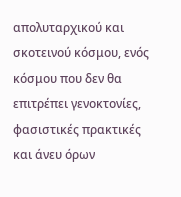απολυταρχικού και σκοτεινού κόσμου, ενός κόσμου που δεν θα επιτρέπει γενοκτονίες, φασιστικές πρακτικές και άνευ όρων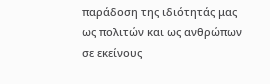παράδοση της ιδιότητάς μας ως πολιτών και ως ανθρώπων σε εκείνους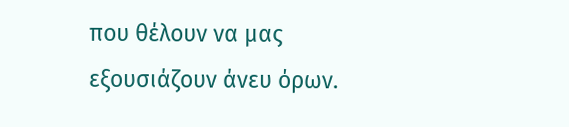που θέλουν να μας εξουσιάζουν άνευ όρων.